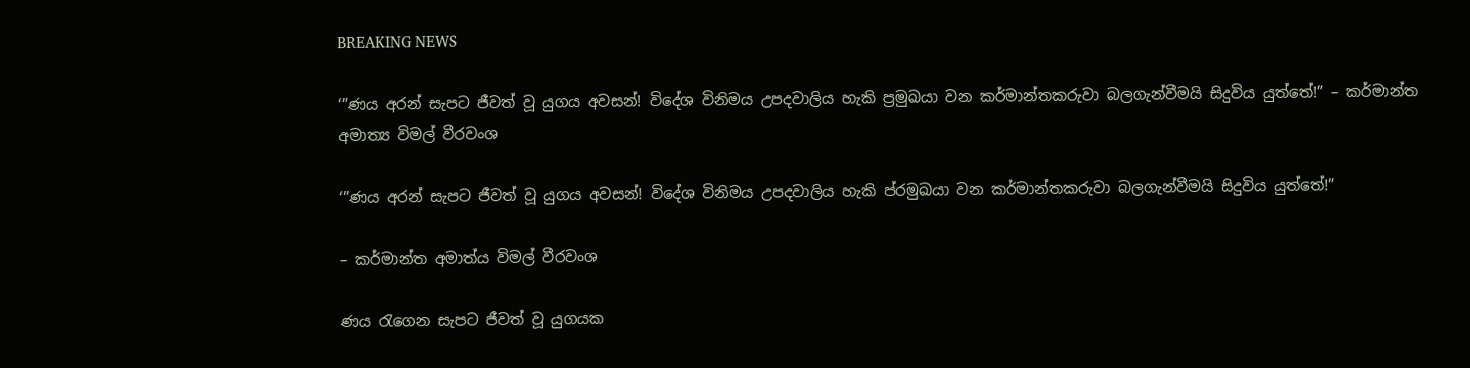BREAKING NEWS

‘”ණය අරන් සැපට ජීවත් වූ යුගය අවසන්! විදේශ විනිමය උපදවාලිය හැකි ප්‍රමුඛයා වන කර්මාන්තකරුවා බලගැන්වීමයි සිදුවිය යුත්තේ!” – කර්මාන්ත අමාත්‍ය විමල් වීරවංශ

‘”ණය අරන් සැපට ජීවත් වූ යුගය අවසන්! විදේශ විනිමය උපදවාලිය හැකි ප්රමුඛයා වන කර්මාන්තකරුවා බලගැන්වීමයි සිදුවිය යුත්තේ!”

– කර්මාන්ත අමාත්ය විමල් වීරවංශ

ණය රැගෙන සැපට ජීවත් වූ යුගයක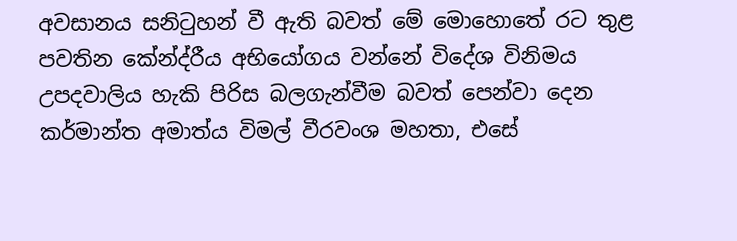අවසානය සනිටුහන් වී ඇති බවත් මේ මොහොතේ රට තුළ පවතින කේන්ද්රීය අභියෝගය වන්නේ විදේශ විනිමය උපදවාලිය හැකි පිරිස බලගැන්වීම බවත් පෙන්වා දෙන කර්මාන්ත අමාත්ය විමල් වීරවංශ මහතා, එසේ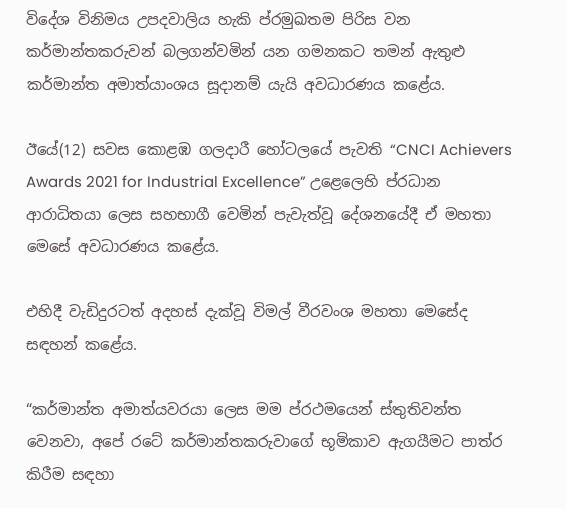විදේශ විනිමය උපදවාලිය හැකි ප්රමුඛතම පිරිස වන කර්මාන්තකරුවන් බලගන්වමින් යන ගමනකට තමන් ඇතුළු කර්මාන්ත අමාත්යාංශය සූදානම් යැයි අවධාරණය කළේය.

ඊයේ(12) සවස කොළඹ ගලදාරී හෝටලයේ පැවති “CNCI Achievers Awards 2021 for Industrial Excellence” උළෙලෙහි ප්රධාන ආරාධිතයා ලෙස සහභාගී වෙමින් පැවැත්වූ දේශනයේදී ඒ මහතා මෙසේ අවධාරණය කළේය.

එහිදී වැඩිදුරටත් අදහස් දැක්වූ විමල් වීරවංශ මහතා මෙසේද සඳහන් කළේය.

“කර්මාන්ත අමාත්යවරයා ලෙස මම ප්රථමයෙන් ස්තුතිවන්ත වෙනවා, අපේ රටේ කර්මාන්තකරුවාගේ භූමිකාව ඇගයීමට පාත්ර කිරීම සඳහා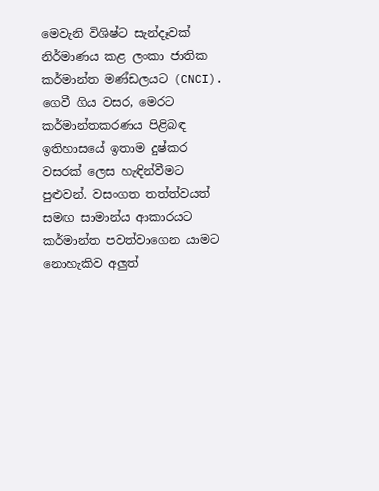මෙවැනි විශිෂ්ට සැන්දෑවක් නිර්මාණය කළ ලංකා ජාතික කර්මාන්ත මණ්ඩලයට (CNCI). ගෙවී ගිය වසර, මෙරට කර්මාන්තකරණය පිළිබඳ ඉතිහාසයේ ඉතාම දුෂ්කර වසරක් ලෙස හැඳින්වීමට පුළුවන්. වසංගත තත්ත්වයත් සමඟ සාමාන්ය ආකාරයට කර්මාන්ත පවත්වාගෙන යාමට නොහැකිව අලුත්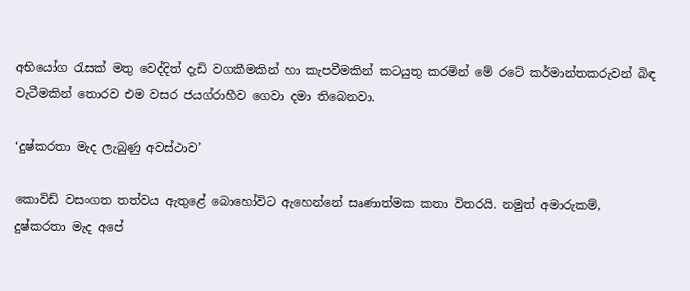අභියෝග රැසක් මතු වෙද්දිත් දැඩි වගකීමකින් හා කැපවීමකින් කටයුතු කරමින් මේ රටේ කර්මාන්තකරුවන් බිඳ වැටීමකින් තොරව එම වසර ජයග්රාහීව ගෙවා දමා තිබෙනවා.

‘දුෂ්කරතා මැද ලැබුණු අවස්ථාව’

කොවිඩ් වසංගත තත්වය ඇතුළේ බොහෝවිට ඇහෙන්නේ සෘණාත්මක කතා විතරයි. නමුත් අමාරුකම්, දුෂ්කරතා මැද අපේ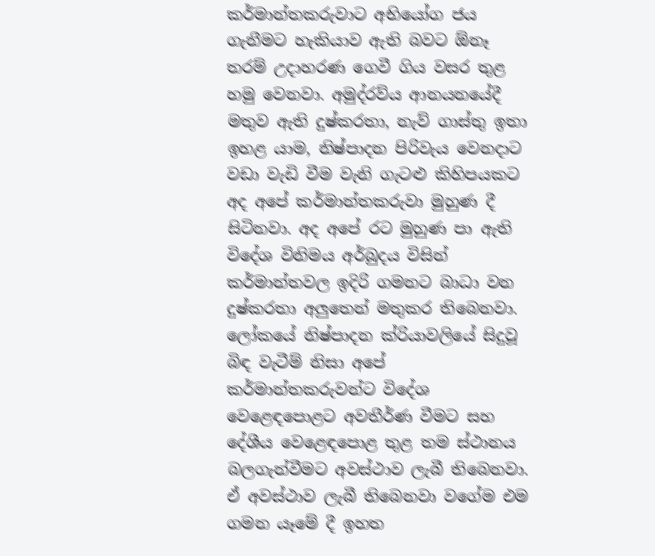කර්මාන්තකරුවාට අභියෝග ජය ගැනීමට හැකියාව ඇති බවට ඕනෑ තරම් උදාහරණ ගෙවී ගිය වසර තුළ හමු වෙනවා. අමුද්රව්ය ආනයනයේදී මතුව ඇති දුෂ්කරතා, නැව් ගාස්තු ඉතා ඉහළ යාම, නිෂ්පාදන පිරිවැය වෙනදාට වඩා වැඩි වීම වැනි ගැටළු කිහිපයකට අද අපේ කර්මාන්තකරුවා මුහුණ දී සිටිනවා. අද අපේ රට මුහුණ පා ඇති විදේශ විනිමය අර්බුදය විසින් කර්මාන්තවල ඉදිරි ගමනට බාධා වන දුෂ්කරතා අලුතෙන් මතුකර තිබෙනවා. ලෝකයේ නිෂ්පාදන ක්රියාවලියේ සිදුවූ බිඳ වැටීම් නිසා අපේ කර්මාන්තකරුවන්ට විදේශ වෙළෙඳපොළට අවතීර්ණ වීමට සහ දේශීය වෙළෙඳපොළ තුළ තම ස්ථානය බලගැන්වීමට අවස්ථාව ලැබී තිබෙනවා. ඒ අවස්ථාව ලැබී තිබෙනවා වගේම එම ගමන යෑමේ දී ඉහත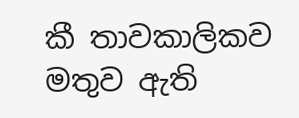කී තාවකාලිකව මතුව ඇති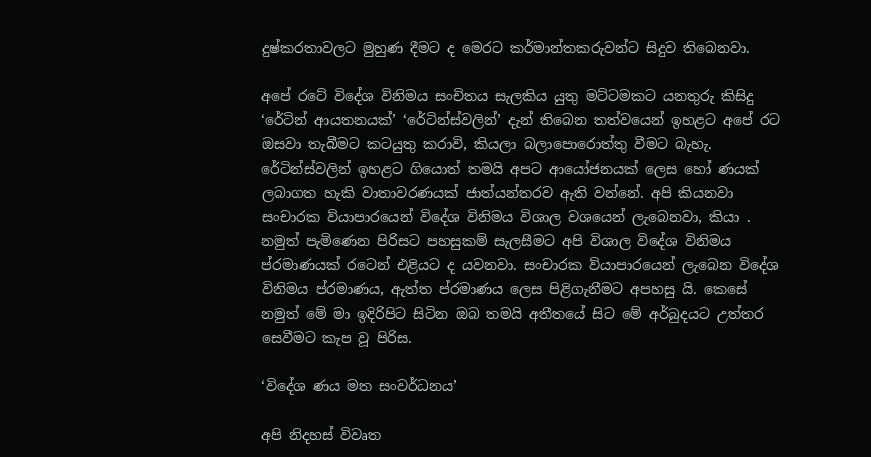දුෂ්කරතාවලට මුහුණ දීමට ද මෙරට කර්මාන්තකරුවන්ට සිදුව තිබෙනවා.

අපේ රටේ විදේශ විනිමය සංචිතය සැලකිය යුතු මට්ටමකට යනතුරු කිසිදු ‘රේටින් ආයතනයක්’ ‘රේටින්ස්වලින්’ දැන් තිබෙන තත්වයෙන් ඉහළට අපේ රට ඔසවා තැබීමට කටයුතු කරාවි, කියලා බලාපොරොත්තු වීමට බැහැ. රේටින්ස්වලින් ඉහළට ගියොත් තමයි අපට ආයෝජනයක් ලෙස හෝ ණයක් ලබාගත හැකි වාතාවරණයක් ජාත්යන්තරව ඇති වන්නේ. අපි කියනවා සංචාරක ව්යාපාරයෙන් විදේශ විනිමය විශාල වශයෙන් ලැබෙනවා, කියා . නමුත් පැමිණෙන පිරිසට පහසුකම් සැලසීමට අපි විශාල විදේශ විනිමය ප්රමාණයක් රටෙන් එළියට ද යවනවා. සංචාරක ව්යාපාරයෙන් ලැබෙන විදේශ විනිමය ප්රමාණය, ඇත්ත ප්රමාණය ලෙස පිළිගැනීමට අපහසු යි. කෙසේ නමුත් මේ මා ඉදිරිපිට සිටින ඔබ තමයි අතීතයේ සිට මේ අර්බුදයට උත්තර සෙවීමට කැප වූ පිරිස.

‘විදේශ ණය මත සංවර්ධනය’

අපි නිදහස් විවෘත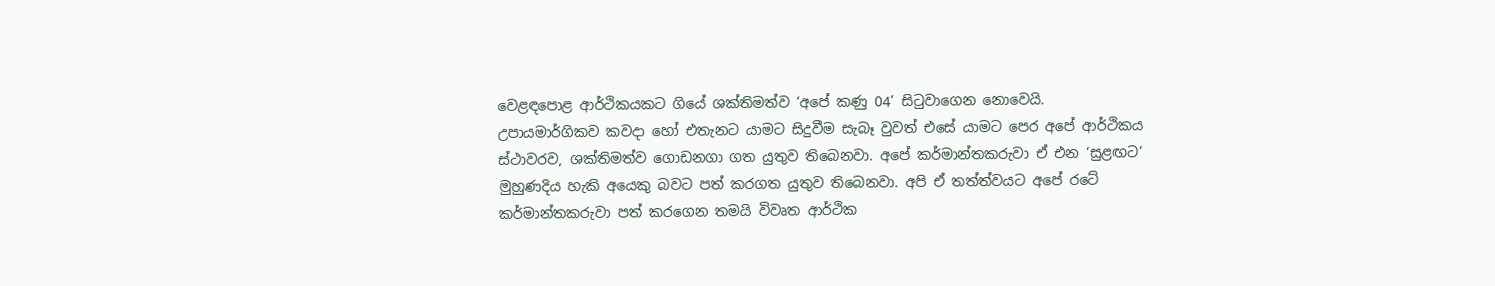වෙළඳපොළ ආර්ථිකයකට ගියේ ශක්තිමත්ව ‘අපේ කණු 04’ සිටුවාගෙන නොවෙයි. උපායමාර්ගිකව කවදා හෝ එතැනට යාමට සිදුවීම සැබෑ වුවත් එසේ යාමට පෙර අපේ ආර්ථිකය ස්ථාවරව, ශක්තිමත්ව ගොඩනගා ගත යුතුව තිබෙනවා. අපේ කර්මාන්තකරුවා ඒ එන ‘සුළඟට’ මුහුණදිය හැකි අයෙකු බවට පත් කරගත යුතුව තිබෙනවා. අපි ඒ තත්ත්වයට අපේ රටේ කර්මාන්තකරුවා පත් කරගෙන තමයි විවෘත ආර්ථික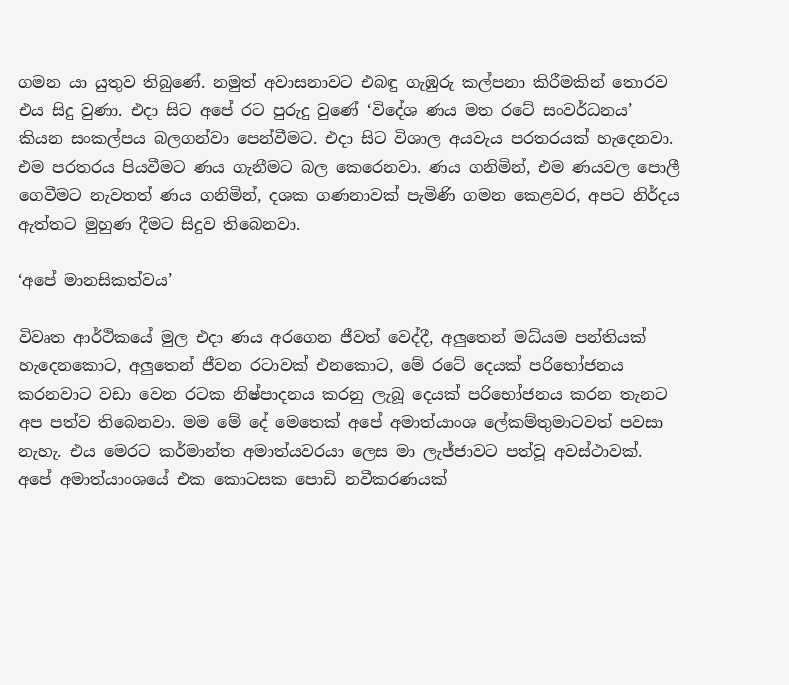ගමන යා යුතුව තිබුණේ. නමුත් අවාසනාවට එබඳු ගැඹුරු කල්පනා කිරීමකින් තොරව එය සිදු වුණා. එදා සිට අපේ රට පුරුදු වුණේ ‘විදේශ ණය මත රටේ සංවර්ධනය’ කියන සංකල්පය බලගන්වා පෙන්වීමට. එදා සිට විශාල අයවැය පරතරයක් හැදෙනවා. එම පරතරය පියවීමට ණය ගැනීමට බල කෙරෙනවා. ණය ගනිමින්, එම ණයවල පොලී ගෙවීමට නැවතත් ණය ගනිමින්, දශක ගණනාවක් පැමිණි ගමන කෙළවර, අපට නිර්දය ඇත්තට මුහුණ දීමට සිදුව තිබෙනවා.

‘අපේ මානසිකත්වය’

විවෘත ආර්ථිකයේ මුල එදා ණය අරගෙන ජීවත් වෙද්දී, අලුතෙන් මධ්යම පන්තියක් හැදෙනකොට, අලුතෙන් ජීවන රටාවක් එනකොට, මේ රටේ දෙයක් පරිභෝජනය කරනවාට වඩා වෙන රටක නිෂ්පාදනය කරනු ලැබූ දෙයක් පරිභෝජනය කරන තැනට අප පත්ව තිබෙනවා. මම මේ දේ මෙතෙක් අපේ අමාත්යාංශ ලේකම්තුමාටවත් පවසා නැහැ. එය මෙරට කර්මාන්ත අමාත්යවරයා ලෙස මා ලැජ්ජාවට පත්වූ අවස්ථාවක්. අපේ අමාත්යාංශයේ එක කොටසක පොඩි නවීකරණයක්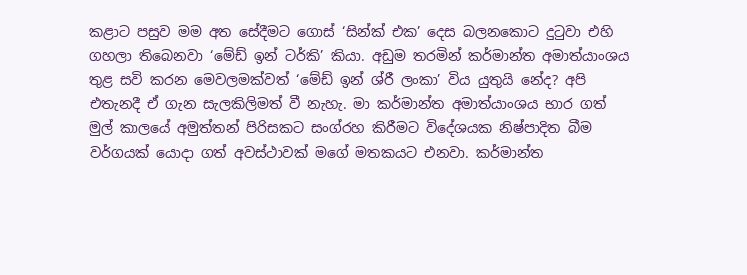කළාට පසුව මම අත සේදීමට ගොස් ‘සින්ක් එක’ දෙස බලනකොට දුටුවා එහි ගහලා තිබෙනවා ‘මේඩ් ඉන් ටර්කි’ කියා. අඩුම තරමින් කර්මාන්ත අමාත්යාංශය තුළ සවි කරන මෙවලමක්වත් ‘මේඩ් ඉන් ශ්රී ලංකා’ විය යුතුයි නේද? අපි එතැනදී ඒ ගැන සැලකිලිමත් වී නැහැ. මා කර්මාන්ත අමාත්යාංශය භාර ගත් මුල් කාලයේ අමුත්තන් පිරිසකට සංග්රහ කිරීමට විදේශයක නිෂ්පාදිත බීම වර්ගයක් යොදා ගත් අවස්ථාවක් මගේ මතකයට එනවා. කර්මාන්ත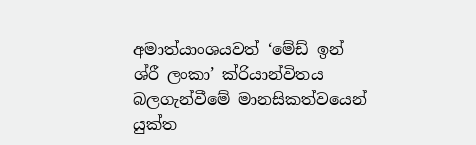අමාත්යාංශයවත් ‘මේඩ් ඉන් ශ්රී ලංකා’ ක්රියාන්විතය බලගැන්වීමේ මානසිකත්වයෙන් යුක්ත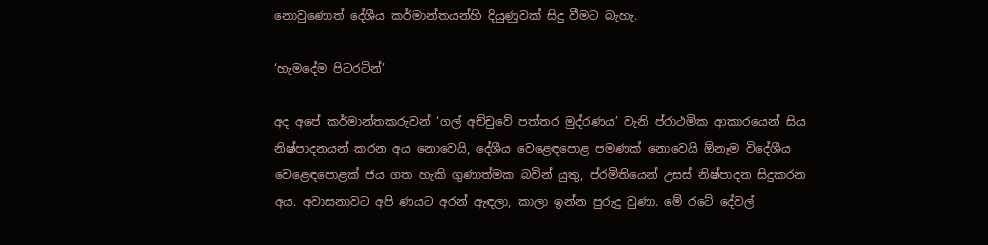නොවුණොත් දේශීය කර්මාන්තයන්හි දියුණුවක් සිදු වීමට බැහැ.

‘හැමදේම පිටරටින්’

අද අපේ කර්මාන්තකරුවන් ‘ගල් අච්චුවේ පත්තර මුද්රණය’ වැනි ප්රාථමික ආකාරයෙන් සිය නිෂ්පාදනයන් කරන අය නොවෙයි, දේශීය වෙළෙඳපොළ පමණක් නොවෙයි ඕනෑම විදේශීය වෙළෙඳපොළක් ජය ගත හැකි ගුණාත්මක බවින් යුතු, ප්රමිතියෙන් උසස් නිෂ්පාදන සිදුකරන අය. අවාසනාවට අපි ණයට අරන් ඇඳලා, කාලා ඉන්න පුරුදු වුණා. මේ රටේ දේවල්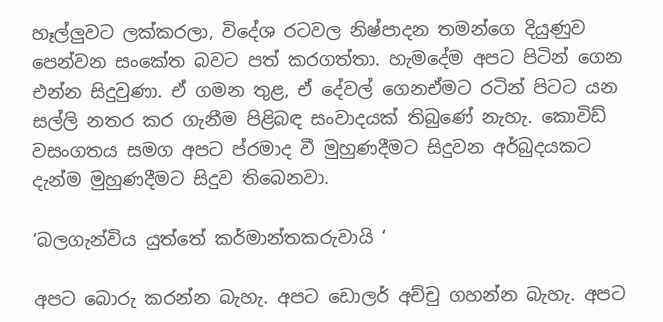හෑල්ලුවට ලක්කරලා, විදේශ රටවල නිෂ්පාදන තමන්ගෙ දියුණුව පෙන්වන සංකේත බවට පත් කරගත්තා. හැමදේම අපට පිටින් ගෙන එන්න සිදුවුණා. ඒ ගමන තුළ, ඒ දේවල් ගෙනඒමට රටින් පිටට යන සල්ලි නතර කර ගැනීම පිළිබඳ සංවාදයක් තිබුණේ නැහැ. කොවිඩ් වසංගතය සමග අපට ප්රමාද වී මුහුණදීමට සිදුවන අර්බුදයකට දැන්ම මුහුණදීමට සිදුව තිබෙනවා.

‘බලගැන්විය යුත්තේ කර්මාන්තකරුවායි ‘

අපට බොරු කරන්න බැහැ. අපට ඩොලර් අච්චු ගහන්න බැහැ. අපට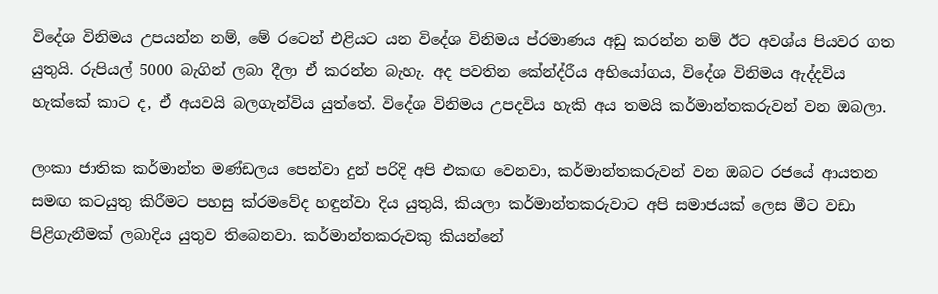විදේශ විනිමය උපයන්න නම්, මේ රටෙන් එළියට යන විදේශ විනිමය ප්රමාණය අඩු කරන්න නම් ඊට අවශ්ය පියවර ගත යුතුයි. රුපියල් 5000 බැගින් ලබා දීලා ඒ කරන්න බැහැ. අද පවතින කේන්ද්රීය අභියෝගය, විදේශ විනිමය ඇද්දවිය හැක්කේ කාට ද, ඒ අයවයි බලගැන්විය යුත්තේ. විදේශ විනිමය උපදවිය හැකි අය තමයි කර්මාන්තකරුවන් වන ඔබලා.

ලංකා ජාතික කර්මාන්ත මණ්ඩලය පෙන්වා දුන් පරිදි අපි එකඟ වෙනවා, කර්මාන්තකරුවන් වන ඔබට රජයේ ආයතන සමඟ කටයුතු කිරීමට පහසු ක්රමවේද හඳුන්වා දිය යුතුයි, කියලා කර්මාන්තකරුවාට අපි සමාජයක් ලෙස මීට වඩා පිළිගැනීමක් ලබාදිය යුතුව තිබෙනවා. කර්මාන්තකරුවකු කියන්නේ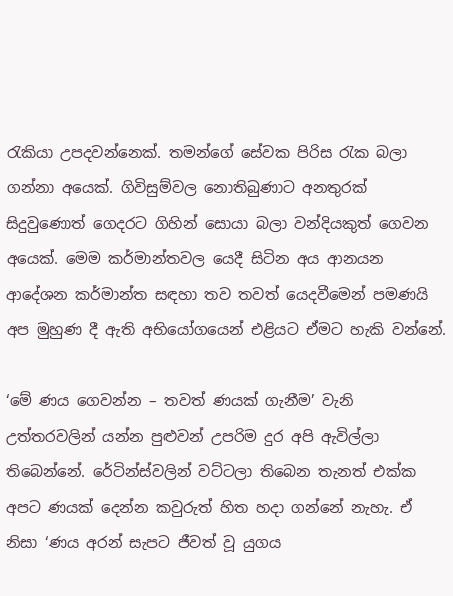රැකියා උපදවන්නෙක්. තමන්ගේ සේවක පිරිස රැක බලා ගන්නා අයෙක්. ගිවිසුම්වල නොතිබුණාට අනතුරක් සිදුවුණොත් ගෙදරට ගිහින් සොයා බලා වන්දියකුත් ගෙවන අයෙක්. මෙම කර්මාන්තවල යෙදී සිටින අය ආනයන ආදේශන කර්මාන්ත සඳහා තව තවත් යෙදවීමෙන් පමණයි අප මුහුණ දී ඇති අභියෝගයෙන් එළියට ඒමට හැකි වන්නේ.

‘මේ ණය ගෙවන්න – තවත් ණයක් ගැනීම’ වැනි උත්තරවලින් යන්න පුළුවන් උපරිම දුර අපි ඇවිල්ලා තිබෙන්නේ. රේටින්ස්වලින් වට්ටලා තිබෙන තැනත් එක්ක අපට ණයක් දෙන්න කවුරුත් හිත හදා ගන්නේ නැහැ. ඒ නිසා ‘ණය අරන් සැපට ජීවත් වූ යුගය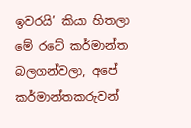ඉවරයි’ කියා හිතලා මේ රටේ කර්මාන්ත බලගන්වලා, අපේ කර්මාන්තකරුවන්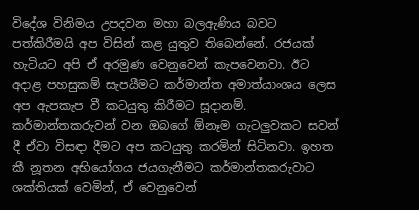විදේශ විනිමය උපදවන මහා බලඇණිය බවට පත්කිරීමයි අප විසින් කළ යුතුව තිබෙන්නේ. රජයක් හැටියට අපි ඒ අරමුණ වෙනුවෙන් කැපවෙනවා. ඊට අදාළ පහසුකම් සැපයීමට කර්මාන්ත අමාත්යාංශය ලෙස අප ඇපකැප වී කටයුතු කිරීමට සූදානම්. කර්මාන්තකරුවන් වන ඔබගේ ඕනෑම ගැටලුවකට සවන් දී ඒවා විසඳා දීමට අප කටයුතු කරමින් සිටිනවා. ඉහත කී නූතන අභියෝගය ජයගැනීමට කර්මාන්තකරුවාට ශක්තියක් වෙමින්, ඒ වෙනුවෙන්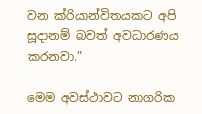වන ක්රියාන්විතයකට අපි සූදානම් බවත් අවධාරණය කරනවා.”

මෙම අවස්ථාවට නාගරික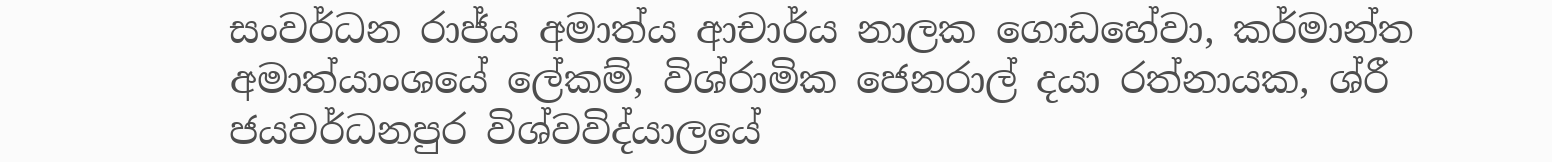සංවර්ධන රාජ්ය අමාත්ය ආචාර්ය නාලක ගොඩහේවා, කර්මාන්ත අමාත්යාංශයේ ලේකම්, විශ්රාමික ජෙනරාල් දයා රත්නායක, ශ්රී ජයවර්ධනපුර විශ්වවිද්යාලයේ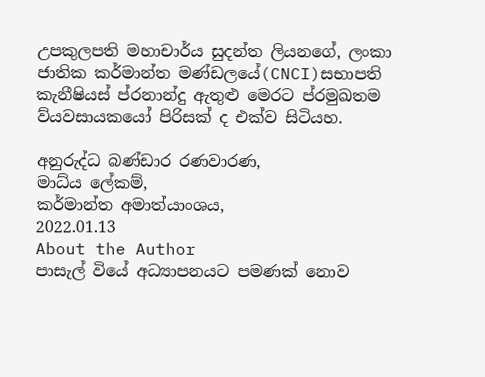උපකුලපති මහාචාර්ය සුදන්ත ලියනගේ, ලංකා ජාතික කර්මාන්ත මණ්ඩලයේ(CNCI)සභාපති කැනීෂියස් ප්රනාන්දු ඇතුළු මෙරට ප්රමුඛතම ව්යවසායකයෝ පිරිසක් ද එක්ව සිටියහ.

අනුරුද්ධ බණ්ඩාර රණවාරණ,
මාධ්ය ලේකම්,
කර්මාන්ත අමාත්යාංශය,
2022.01.13
About the Author
පාසැල් වියේ අධ්‍යාපනයට පමණක් නොව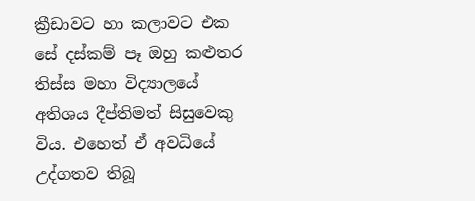ක්‍රීඩාවට හා කලාවට එක සේ දස්කම් පෑ ඔහු කළුතර තිස්ස මහා විද්‍යාලයේ අතිශය දීප්තිමත් සිසුවෙකු විය. එහෙත් ඒ අවධියේ උද්ගතව තිබූ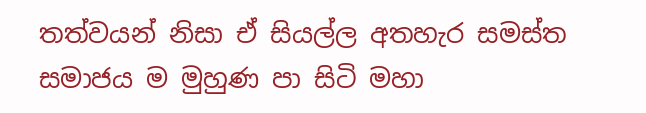තත්වයන් නිසා ඒ සියල්ල අතහැර සමස්ත සමාජය ම මුහුණ පා සිටි මහා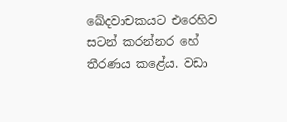ඛේදවාචකයට එරෙහිව සටන් කරන්නර හේ තීරණය කළේය. වඩා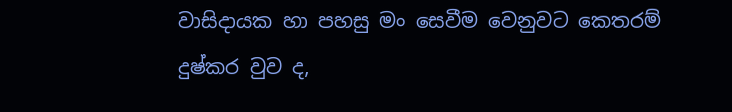වාසිදායක හා පහසු මං සෙවීම වෙනුවට කෙතරම් දුෂ්කර වුව ද,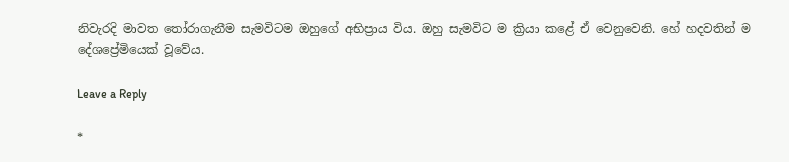නිවැරදි මාවත තෝරාගැනීම සැමවිටම ඔහුගේ අභිප්‍රාය විය. ඔහු සැමවිට ම ක්‍රියා කළේ ඒ වෙනුවෙනි. හේ හදවතින් ම දේශප්‍රේමියෙක් වූවේය.

Leave a Reply

*